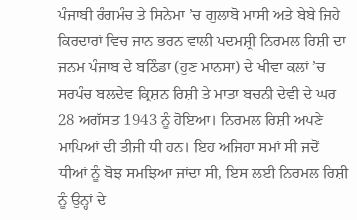ਪੰਜਾਬੀ ਰੰਗਮੰਚ ਤੇ ਸਿਨੇਮਾ ’ਚ ਗੁਲਾਬੋ ਮਾਸੀ ਅਤੇ ਬੇਬੇ ਜਿਹੇ ਕਿਰਦਾਰਾਂ ਵਿਚ ਜਾਨ ਭਰਨ ਵਾਲੀ ਪਦਮਸ਼੍ਰੀ ਨਿਰਮਲ ਰਿਸ਼ੀ ਦਾ ਜਨਮ ਪੰਜਾਬ ਦੇ ਬਠਿੰਡਾ (ਹੁਣ ਮਾਨਸਾ) ਦੇ ਖੀਵਾ ਕਲਾਂ ’ਚ ਸਰਪੰਚ ਬਲਦੇਵ ਕ੍ਰਿਸ਼ਨ ਰਿਸ਼ੀ ਤੇ ਮਾਤਾ ਬਚਨੀ ਦੇਵੀ ਦੇ ਘਰ 28 ਅਗੱਸਤ 1943 ਨੂੰ ਹੋਇਆ। ਨਿਰਮਲ ਰਿਸ਼ੀ ਅਪਣੇ ਮਾਪਿਆਂ ਦੀ ਤੀਜੀ ਧੀ ਹਨ। ਇਹ ਅਜਿਹਾ ਸਮਾਂ ਸੀ ਜਦੋਂ ਧੀਆਂ ਨੂੰ ਬੋਝ ਸਮਝਿਆ ਜਾਂਦਾ ਸੀ, ਇਸ ਲਈ ਨਿਰਮਲ ਰਿਸ਼ੀ ਨੂੰ ਉਨ੍ਹਾਂ ਦੇ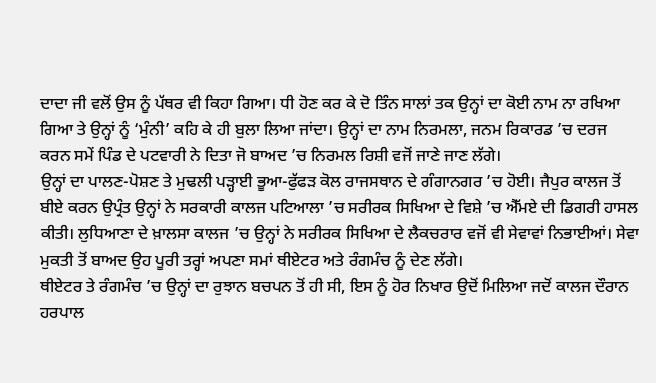ਦਾਦਾ ਜੀ ਵਲੋਂ ਉਸ ਨੂੰ ਪੱਥਰ ਵੀ ਕਿਹਾ ਗਿਆ। ਧੀ ਹੋਣ ਕਰ ਕੇ ਦੋ ਤਿੰਨ ਸਾਲਾਂ ਤਕ ਉਨ੍ਹਾਂ ਦਾ ਕੋਈ ਨਾਮ ਨਾ ਰਖਿਆ ਗਿਆ ਤੇ ਉਨ੍ਹਾਂ ਨੂੰ ‘ਮੁੰਨੀ’ ਕਹਿ ਕੇ ਹੀ ਬੁਲਾ ਲਿਆ ਜਾਂਦਾ। ਉਨ੍ਹਾਂ ਦਾ ਨਾਮ ਨਿਰਮਲਾ, ਜਨਮ ਰਿਕਾਰਡ ’ਚ ਦਰਜ ਕਰਨ ਸਮੇਂ ਪਿੰਡ ਦੇ ਪਟਵਾਰੀ ਨੇ ਦਿਤਾ ਜੋ ਬਾਅਦ ’ਚ ਨਿਰਮਲ ਰਿਸ਼ੀ ਵਜੋਂ ਜਾਣੇ ਜਾਣ ਲੱਗੇ।
ਉਨ੍ਹਾਂ ਦਾ ਪਾਲਣ-ਪੋਸ਼ਣ ਤੇ ਮੁਢਲੀ ਪੜ੍ਹਾਈ ਭੂਆ-ਫੁੱਫੜ ਕੋਲ ਰਾਜਸਥਾਨ ਦੇ ਗੰਗਾਨਗਰ ’ਚ ਹੋਈ। ਜੈਪੁਰ ਕਾਲਜ ਤੋਂ ਬੀਏ ਕਰਨ ਉਪ੍ਰੰਤ ਉਨ੍ਹਾਂ ਨੇ ਸਰਕਾਰੀ ਕਾਲਜ ਪਟਿਆਲਾ ’ਚ ਸਰੀਰਕ ਸਿਖਿਆ ਦੇ ਵਿਸ਼ੇ ’ਚ ਐੱਮਏ ਦੀ ਡਿਗਰੀ ਹਾਸਲ ਕੀਤੀ। ਲੁਧਿਆਣਾ ਦੇ ਖ਼ਾਲਸਾ ਕਾਲਜ ’ਚ ਉਨ੍ਹਾਂ ਨੇ ਸਰੀਰਕ ਸਿਖਿਆ ਦੇ ਲੈਕਚਰਾਰ ਵਜੋਂ ਵੀ ਸੇਵਾਵਾਂ ਨਿਭਾਈਆਂ। ਸੇਵਾ ਮੁਕਤੀ ਤੋਂ ਬਾਅਦ ਉਹ ਪੂਰੀ ਤਰ੍ਹਾਂ ਅਪਣਾ ਸਮਾਂ ਥੀਏਟਰ ਅਤੇ ਰੰਗਮੰਚ ਨੂੰ ਦੇਣ ਲੱਗੇ।
ਥੀਏਟਰ ਤੇ ਰੰਗਮੰਚ ’ਚ ਉਨ੍ਹਾਂ ਦਾ ਰੁਝਾਨ ਬਚਪਨ ਤੋਂ ਹੀ ਸੀ, ਇਸ ਨੂੰ ਹੋਰ ਨਿਖਾਰ ਉਦੋਂ ਮਿਲਿਆ ਜਦੋਂ ਕਾਲਜ ਦੌਰਾਨ ਹਰਪਾਲ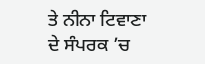ਤੇ ਨੀਨਾ ਟਿਵਾਣਾ ਦੇ ਸੰਪਰਕ ’ਚ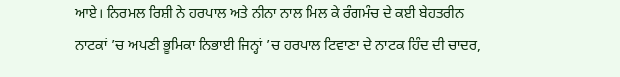ਆਏ। ਨਿਰਮਲ ਰਿਸ਼ੀ ਨੇ ਹਰਪਾਲ ਅਤੇ ਨੀਨਾ ਨਾਲ ਮਿਲ ਕੇ ਰੰਗਮੰਚ ਦੇ ਕਈ ਬੇਹਤਰੀਨ ਨਾਟਕਾਂ ’ਚ ਅਪਣੀ ਭੂਮਿਕਾ ਨਿਭਾਈ ਜਿਨ੍ਹਾਂ ’ਚ ਹਰਪਾਲ ਟਿਵਾਣਾ ਦੇ ਨਾਟਕ ਹਿੰਦ ਦੀ ਚਾਦਰ,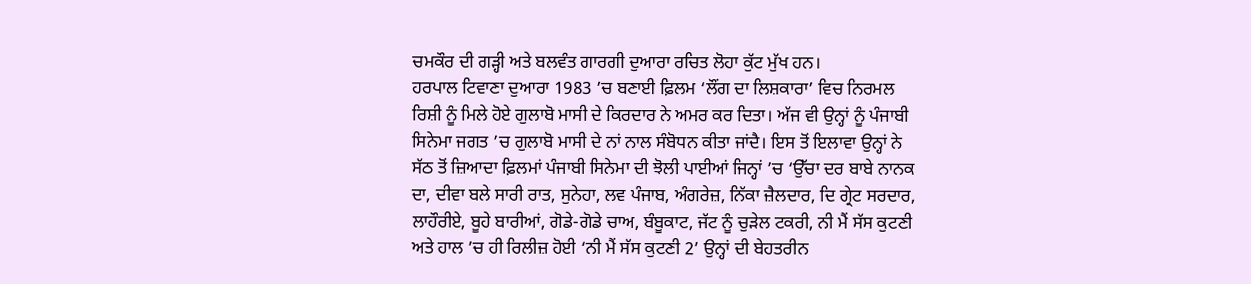ਚਮਕੌਰ ਦੀ ਗੜ੍ਹੀ ਅਤੇ ਬਲਵੰਤ ਗਾਰਗੀ ਦੁਆਰਾ ਰਚਿਤ ਲੋਹਾ ਕੁੱਟ ਮੁੱਖ ਹਨ।
ਹਰਪਾਲ ਟਿਵਾਣਾ ਦੁਆਰਾ 1983 ’ਚ ਬਣਾਈ ਫ਼ਿਲਮ ‘ਲੌਂਗ ਦਾ ਲਿਸ਼ਕਾਰਾ’ ਵਿਚ ਨਿਰਮਲ ਰਿਸ਼ੀ ਨੂੰ ਮਿਲੇ ਹੋਏ ਗੁਲਾਬੋ ਮਾਸੀ ਦੇ ਕਿਰਦਾਰ ਨੇ ਅਮਰ ਕਰ ਦਿਤਾ। ਅੱਜ ਵੀ ਉਨ੍ਹਾਂ ਨੂੰ ਪੰਜਾਬੀ ਸਿਨੇਮਾ ਜਗਤ ’ਚ ਗੁਲਾਬੋ ਮਾਸੀ ਦੇ ਨਾਂ ਨਾਲ ਸੰਬੋਧਨ ਕੀਤਾ ਜਾਂਦੈ। ਇਸ ਤੋਂ ਇਲਾਵਾ ਉਨ੍ਹਾਂ ਨੇ ਸੱਠ ਤੋਂ ਜ਼ਿਆਦਾ ਫ਼ਿਲਮਾਂ ਪੰਜਾਬੀ ਸਿਨੇਮਾ ਦੀ ਝੋਲੀ ਪਾਈਆਂ ਜਿਨ੍ਹਾਂ ’ਚ ‘ਉੱਚਾ ਦਰ ਬਾਬੇ ਨਾਨਕ ਦਾ, ਦੀਵਾ ਬਲੇ ਸਾਰੀ ਰਾਤ, ਸੁਨੇਹਾ, ਲਵ ਪੰਜਾਬ, ਅੰਗਰੇਜ਼, ਨਿੱਕਾ ਜ਼ੈਲਦਾਰ, ਦਿ ਗ੍ਰੇਟ ਸਰਦਾਰ, ਲਾਹੌਰੀਏ, ਬੂਹੇ ਬਾਰੀਆਂ, ਗੋਡੇ-ਗੋਡੇ ਚਾਅ, ਬੰਬੂਕਾਟ, ਜੱਟ ਨੂੰ ਚੁੜੇਲ ਟਕਰੀ, ਨੀ ਮੈਂ ਸੱਸ ਕੁਟਣੀ ਅਤੇ ਹਾਲ ’ਚ ਹੀ ਰਿਲੀਜ਼ ਹੋਈ ‘ਨੀ ਮੈਂ ਸੱਸ ਕੁਟਣੀ 2’ ਉਨ੍ਹਾਂ ਦੀ ਬੇਹਤਰੀਨ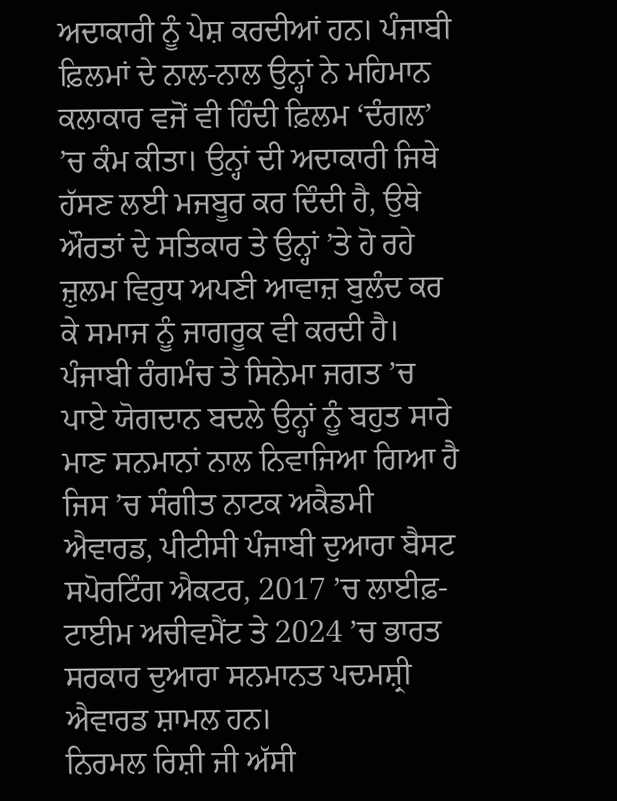ਅਦਾਕਾਰੀ ਨੂੰ ਪੇਸ਼ ਕਰਦੀਆਂ ਹਨ। ਪੰਜਾਬੀ ਫ਼ਿਲਮਾਂ ਦੇ ਨਾਲ-ਨਾਲ ਉਨ੍ਹਾਂ ਨੇ ਮਹਿਮਾਨ ਕਲਾਕਾਰ ਵਜੋਂ ਵੀ ਹਿੰਦੀ ਫ਼ਿਲਮ ‘ਦੰਗਲ’ ’ਚ ਕੰਮ ਕੀਤਾ। ਉਨ੍ਹਾਂ ਦੀ ਅਦਾਕਾਰੀ ਜਿਥੇ ਹੱਸਣ ਲਈ ਮਜਬੂਰ ਕਰ ਦਿੰਦੀ ਹੈ, ਉਥੇ ਔਰਤਾਂ ਦੇ ਸਤਿਕਾਰ ਤੇ ਉਨ੍ਹਾਂ ’ਤੇ ਹੋ ਰਹੇ ਜ਼ੁਲਮ ਵਿਰੁਧ ਅਪਣੀ ਆਵਾਜ਼ ਬੁਲੰਦ ਕਰ ਕੇ ਸਮਾਜ ਨੂੰ ਜਾਗਰੂਕ ਵੀ ਕਰਦੀ ਹੈ। ਪੰਜਾਬੀ ਰੰਗਮੰਚ ਤੇ ਸਿਨੇਮਾ ਜਗਤ ’ਚ ਪਾਏ ਯੋਗਦਾਨ ਬਦਲੇ ਉਨ੍ਹਾਂ ਨੂੰ ਬਹੁਤ ਸਾਰੇ ਮਾਣ ਸਨਮਾਨਾਂ ਨਾਲ ਨਿਵਾਜਿਆ ਗਿਆ ਹੈ ਜਿਸ ’ਚ ਸੰਗੀਤ ਨਾਟਕ ਅਕੈਡਮੀ ਐਵਾਰਡ, ਪੀਟੀਸੀ ਪੰਜਾਬੀ ਦੁਆਰਾ ਬੈਸਟ ਸਪੋਰਟਿੰਗ ਐਕਟਰ, 2017 ’ਚ ਲਾਈਫ਼-ਟਾਈਮ ਅਚੀਵਮੈਂਟ ਤੇ 2024 ’ਚ ਭਾਰਤ ਸਰਕਾਰ ਦੁਆਰਾ ਸਨਮਾਨਤ ਪਦਮਸ਼੍ਰੀ ਐਵਾਰਡ ਸ਼ਾਮਲ ਹਨ।
ਨਿਰਮਲ ਰਿਸ਼ੀ ਜੀ ਅੱਸੀ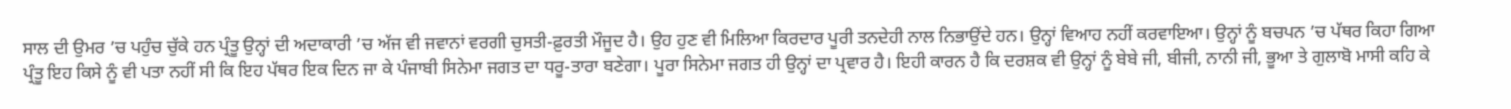ਸਾਲ ਦੀ ਉਮਰ ’ਚ ਪਹੁੰਚ ਚੁੱਕੇ ਹਨ ਪ੍ਰੰਤੂ ਉਨ੍ਹਾਂ ਦੀ ਅਦਾਕਾਰੀ ’ਚ ਅੱਜ ਵੀ ਜਵਾਨਾਂ ਵਰਗੀ ਚੁਸਤੀ-ਫ਼ੁਰਤੀ ਮੌਜੂਦ ਹੈ। ਉਹ ਹੁਣ ਵੀ ਮਿਲਿਆ ਕਿਰਦਾਰ ਪੂਰੀ ਤਨਦੇਹੀ ਨਾਲ ਨਿਭਾਉਂਦੇ ਹਨ। ਉਨ੍ਹਾਂ ਵਿਆਹ ਨਹੀਂ ਕਰਵਾਇਆ। ਉਨ੍ਹਾਂ ਨੂੰ ਬਚਪਨ ’ਚ ਪੱਥਰ ਕਿਹਾ ਗਿਆ ਪ੍ਰੰਤੂ ਇਹ ਕਿਸੇ ਨੂੰ ਵੀ ਪਤਾ ਨਹੀਂ ਸੀ ਕਿ ਇਹ ਪੱਥਰ ਇਕ ਦਿਨ ਜਾ ਕੇ ਪੰਜਾਬੀ ਸਿਨੇਮਾ ਜਗਤ ਦਾ ਧਰੂ-ਤਾਰਾ ਬਣੇਗਾ। ਪੂਰਾ ਸਿਨੇਮਾ ਜਗਤ ਹੀ ਉਨ੍ਹਾਂ ਦਾ ਪ੍ਰਵਾਰ ਹੈ। ਇਹੀ ਕਾਰਨ ਹੈ ਕਿ ਦਰਸ਼ਕ ਵੀ ਉਨ੍ਹਾਂ ਨੂੰ ਬੇਬੇ ਜੀ, ਬੀਜੀ, ਨਾਨੀ ਜੀ, ਭੂਆ ਤੇ ਗੁਲਾਬੋ ਮਾਸੀ ਕਹਿ ਕੇ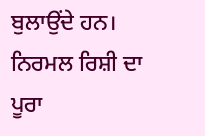ਬੁਲਾਉਂਦੇ ਹਨ।
ਨਿਰਮਲ ਰਿਸ਼ੀ ਦਾ ਪੂਰਾ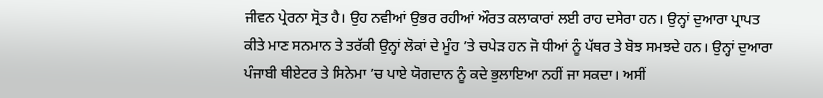ਜੀਵਨ ਪ੍ਰੇਰਨਾ ਸ੍ਰੋਤ ਹੈ। ਉਹ ਨਵੀਆਂ ਉਭਰ ਰਹੀਆਂ ਔਰਤ ਕਲਾਕਾਰਾਂ ਲਈ ਰਾਹ ਦਸੇਰਾ ਹਨ। ਉਨ੍ਹਾਂ ਦੁਆਰਾ ਪ੍ਰਾਪਤ ਕੀਤੇ ਮਾਣ ਸਨਮਾਨ ਤੇ ਤਰੱਕੀ ਉਨ੍ਹਾਂ ਲੋਕਾਂ ਦੇ ਮੂੰਹ ’ਤੇ ਚਪੇੜ ਹਨ ਜੋ ਧੀਆਂ ਨੂੰ ਪੱਥਰ ਤੇ ਬੋਝ ਸਮਝਦੇ ਹਨ। ਉਨ੍ਹਾਂ ਦੁਆਰਾ ਪੰਜਾਬੀ ਥੀਏਟਰ ਤੇ ਸਿਨੇਮਾ ’ਚ ਪਾਏ ਯੋਗਦਾਨ ਨੂੰ ਕਦੇ ਭੁਲਾਇਆ ਨਹੀਂ ਜਾ ਸਕਦਾ। ਅਸੀਂ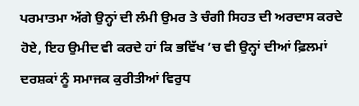ਪਰਮਾਤਮਾ ਅੱਗੇ ਉਨ੍ਹਾਂ ਦੀ ਲੰਮੀ ਉਮਰ ਤੇ ਚੰਗੀ ਸਿਹਤ ਦੀ ਅਰਦਾਸ ਕਰਦੇ ਹੋਏ, ਇਹ ਉਮੀਦ ਵੀ ਕਰਦੇ ਹਾਂ ਕਿ ਭਵਿੱਖ ’ਚ ਵੀ ਉਨ੍ਹਾਂ ਦੀਆਂ ਫ਼ਿਲਮਾਂ ਦਰਸ਼ਕਾਂ ਨੂੰ ਸਮਾਜਕ ਕੁਰੀਤੀਆਂ ਵਿਰੁਧ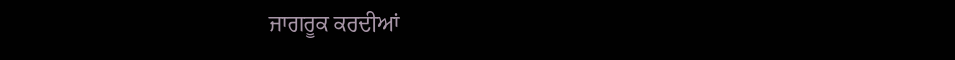ਜਾਗਰੂਕ ਕਰਦੀਆਂ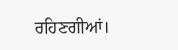ਰਹਿਣਗੀਆਂ।